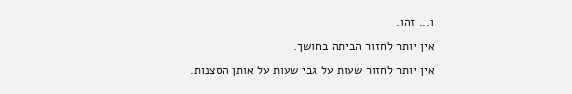ו... זהו.
אין יותר לחזור הביתה בחושך.
אין יותר לחזור שעות על גבי שעות על אותן הסצנות.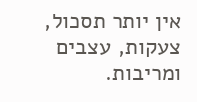אין יותר תסכול, צעקות, עצבים ומריבות.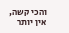והכי קשה, אין יותר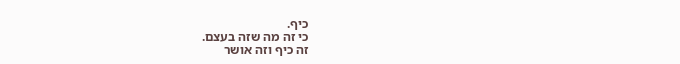כיף.
כי זה מה שזה בעצם.
זה כיף וזה אושר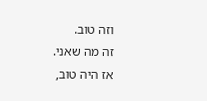וזה טוב.
זה מה שאני.
אז היה טוב,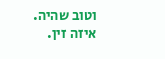וטוב שהיה.
איזה זין.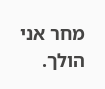מחר אני הולך.